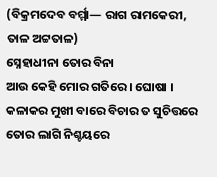(ବିକ୍ରମଦେବ ବର୍ମ୍ମା— ରାଗ ରାମକେରୀ, ତାଳ ଅଟ୍ଟତାଳ)
ସ୍ନେହାଧୀନା ତୋର ବିନା
ଆଉ କେହି ମୋର ଗତିରେ । ଘୋଷା ।
କଳାକର ମୁଖୀ ବାରେ ବିଚାର ତ ସୁଚିତ୍ତରେ
ତୋର ଲାଗି ନିଶ୍ଚୟରେ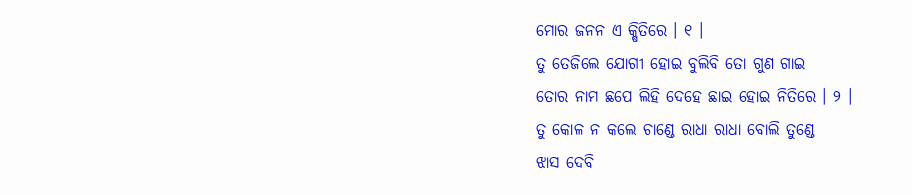ମୋର ଜନନ ଏ କ୍ଷିତିରେ । ୧ ।
ତୁ ତେଜିଲେ ଯୋଗୀ ହୋଇ ବୁଲିବି ତୋ ଗୁଣ ଗାଇ
ତୋର ନାମ ଛପେ ଲିହି ଦେହେ ଛାଇ ହୋଇ ନିତିରେ । ୨ ।
ତୁ କୋଳ ନ କଲେ ଚାଣ୍ଡେ ରାଧା ରାଧା ବୋଲି ତୁଣ୍ଡେ
ଝାସ ଦେବି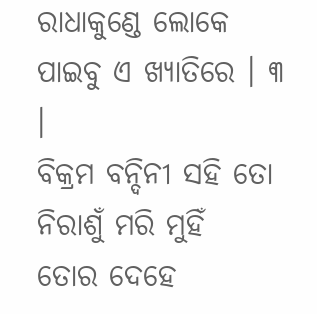ରାଧାକୁଣ୍ଡେ ଲୋକେ ପାଇବୁ ଏ ଖ୍ୟାତିରେ । ୩ ।
ବିକ୍ରମ ବନ୍ଦିନୀ ସହି ତୋ ନିରାଶୁଁ ମରି ମୁହିଁ
ତୋର ଦେହେ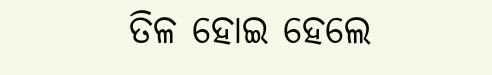ତିଳ ହୋଇ ହେଲେ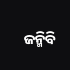ଜନ୍ମିବି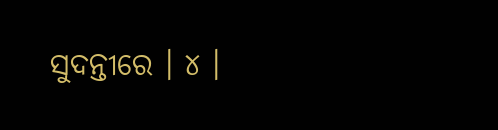ସୁଦନ୍ତୀରେ । ୪ ।